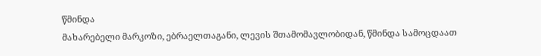წმინდა
მახარებელი მარკოზი, ებრაელთაგანი, ლევის შთამომავლობიდან, წმინდა სამოცდაათ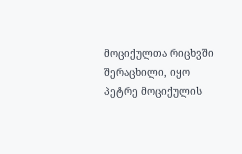მოციქულთა რიცხვში შერაცხილი, იყო პეტრე მოციქულის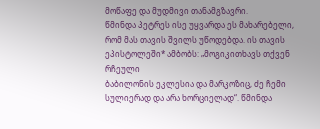მოწაფე და მუდმივი თანამგზავრი.
წმინდა პეტრეს ისე უყვარდა ეს მახარებელი, რომ მას თავის შვილს უწოდებდა. ის თავის
ეპისტოლეში* ამბობს: „მოგიკითხავს თქვენ რჩეული
ბაბილონის ეკლესია და მარკოზიც, ძე ჩემი სულიერად და არა ხორციელად“. წმინდა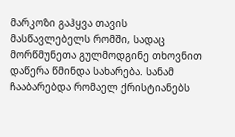მარკოზი გაჰყვა თავის მასწავლებელს რომში, სადაც მორწმუნეთა გულმოდგინე თხოვნით
დაწერა წმინდა სახარება. სანამ ჩააბარებდა რომაელ ქრისტიანებს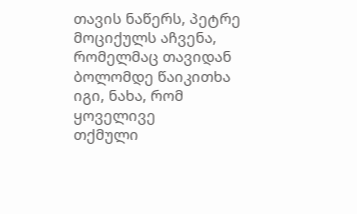თავის ნაწერს, პეტრე
მოციქულს აჩვენა, რომელმაც თავიდან ბოლომდე წაიკითხა იგი, ნახა, რომ ყოველივე
თქმული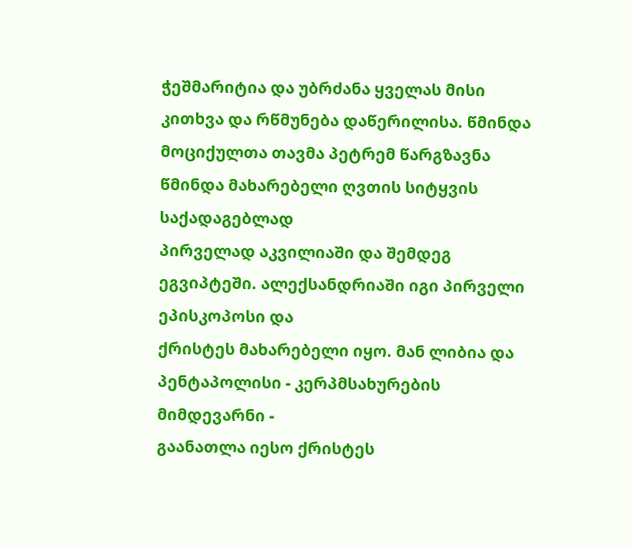ჭეშმარიტია და უბრძანა ყველას მისი კითხვა და რწმუნება დაწერილისა. წმინდა
მოციქულთა თავმა პეტრემ წარგზავნა წმინდა მახარებელი ღვთის სიტყვის საქადაგებლად
პირველად აკვილიაში და შემდეგ ეგვიპტეში. ალექსანდრიაში იგი პირველი ეპისკოპოსი და
ქრისტეს მახარებელი იყო. მან ლიბია და პენტაპოლისი - კერპმსახურების მიმდევარნი -
გაანათლა იესო ქრისტეს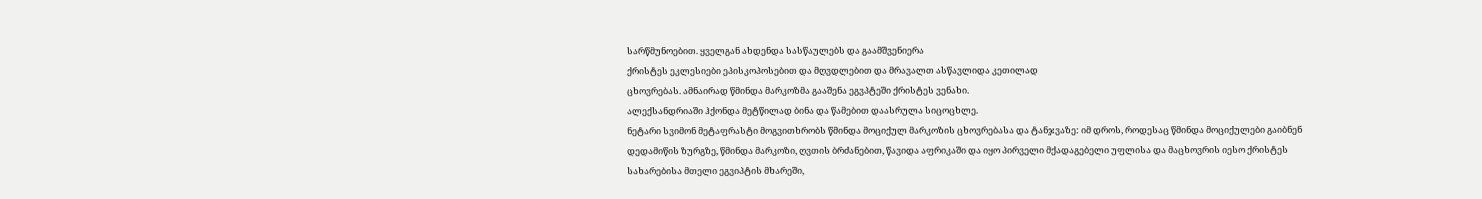სარწმუნოებით. ყველგან ახდენდა სასწაულებს და გაამშვენიერა
ქრისტეს ეკლესიები ეპისკოპოსებით და მღვდლებით და მრავალთ ასწავლიდა კეთილად
ცხოვრებას. ამნაირად წმინდა მარკოზმა გააშენა ეგვპტეში ქრისტეს ვენახი.
ალექსანდრიაში ჰქონდა მეტწილად ბინა და წამებით დაასრულა სიცოცხლე.
ნეტარი სვიმონ მეტაფრასტი მოგვითხრობს წმინდა მოციქულ მარკოზის ცხოვრებასა და ტანჯვაზე: იმ დროს, როდესაც წმინდა მოციქულები გაიბნენ დედამიწის ზურგზე, წმინდა მარკოზი, ღვთის ბრძანებით, წავიდა აფრიკაში და იყო პირველი მქადაგებელი უფლისა და მაცხოვრის იესო ქრისტეს სახარებისა მთელი ეგვიპტის მხარეში,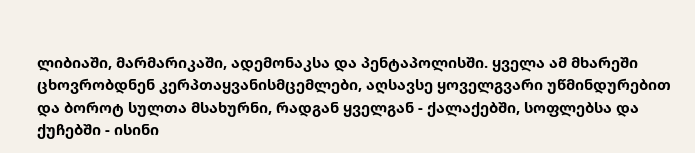ლიბიაში, მარმარიკაში, ადემონაკსა და პენტაპოლისში. ყველა ამ მხარეში ცხოვრობდნენ კერპთაყვანისმცემლები, აღსავსე ყოველგვარი უწმინდურებით და ბოროტ სულთა მსახურნი, რადგან ყველგან - ქალაქებში, სოფლებსა და ქუჩებში - ისინი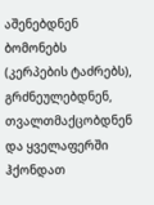აშენებდნენ ბომონებს (კერპების ტაძრებს), გრძნეულებდნენ, თვალთმაქცობდნენ და ყველაფერში ჰქონდათ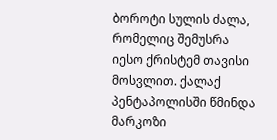ბოროტი სულის ძალა, რომელიც შემუსრა იესო ქრისტემ თავისი მოსვლით. ქალაქ პენტაპოლისში წმინდა მარკოზი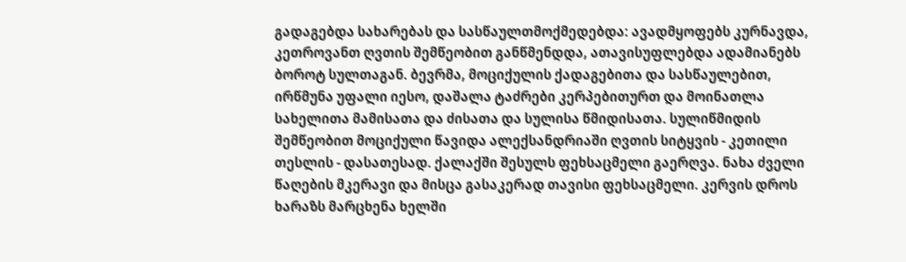გადაგებდა სახარებას და სასწაულთმოქმედებდა: ავადმყოფებს კურნავდა, კეთროვანთ ღვთის შემწეობით განწმენდდა, ათავისუფლებდა ადამიანებს ბოროტ სულთაგან. ბევრმა, მოციქულის ქადაგებითა და სასწაულებით, ირწმუნა უფალი იესო, დაშალა ტაძრები კერპებითურთ და მოინათლა სახელითა მამისათა და ძისათა და სულისა წმიდისათა. სულიწმიდის შემწეობით მოციქული წავიდა ალექსანდრიაში ღვთის სიტყვის - კეთილი თესლის - დასათესად. ქალაქში შესულს ფეხსაცმელი გაერღვა. ნახა ძველი წაღების მკერავი და მისცა გასაკერად თავისი ფეხსაცმელი. კერვის დროს ხარაზს მარცხენა ხელში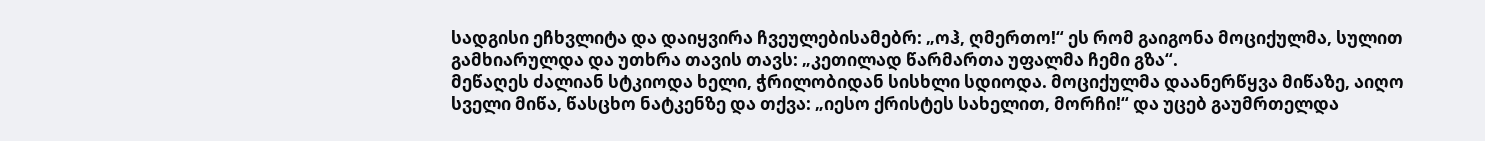სადგისი ეჩხვლიტა და დაიყვირა ჩვეულებისამებრ: „ოჰ, ღმერთო!“ ეს რომ გაიგონა მოციქულმა, სულით გამხიარულდა და უთხრა თავის თავს: „კეთილად წარმართა უფალმა ჩემი გზა“.
მეწაღეს ძალიან სტკიოდა ხელი, ჭრილობიდან სისხლი სდიოდა. მოციქულმა დაანერწყვა მიწაზე, აიღო სველი მიწა, წასცხო ნატკენზე და თქვა: „იესო ქრისტეს სახელით, მორჩი!“ და უცებ გაუმრთელდა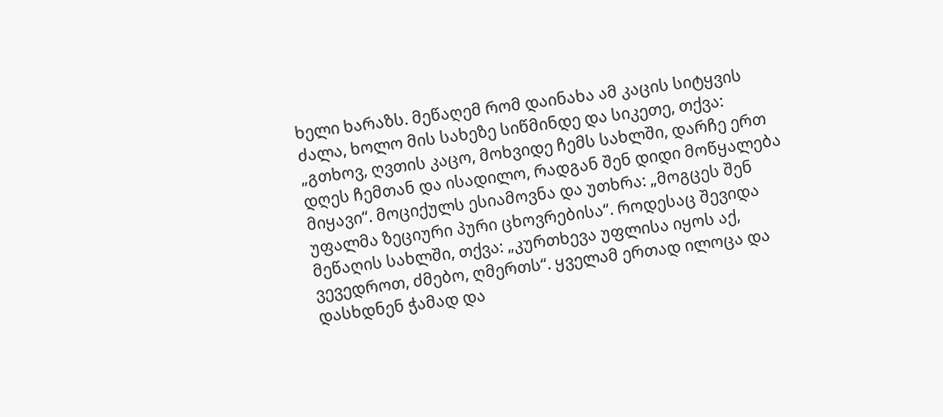ხელი ხარაზს. მეწაღემ რომ დაინახა ამ კაცის სიტყვის ძალა, ხოლო მის სახეზე სიწმინდე და სიკეთე, თქვა: „გთხოვ, ღვთის კაცო, მოხვიდე ჩემს სახლში, დარჩე ერთ დღეს ჩემთან და ისადილო, რადგან შენ დიდი მოწყალება მიყავი“. მოციქულს ესიამოვნა და უთხრა: „მოგცეს შენ უფალმა ზეციური პური ცხოვრებისა“. როდესაც შევიდა მეწაღის სახლში, თქვა: „კურთხევა უფლისა იყოს აქ, ვევედროთ, ძმებო, ღმერთს“. ყველამ ერთად ილოცა და დასხდნენ ჭამად და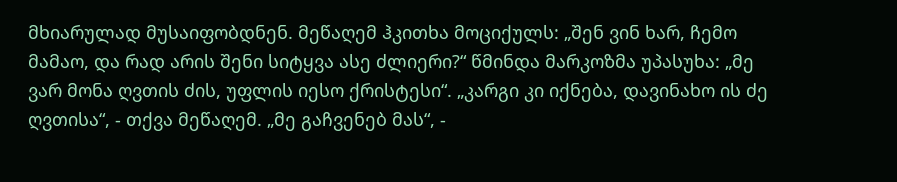მხიარულად მუსაიფობდნენ. მეწაღემ ჰკითხა მოციქულს: „შენ ვინ ხარ, ჩემო მამაო, და რად არის შენი სიტყვა ასე ძლიერი?“ წმინდა მარკოზმა უპასუხა: „მე ვარ მონა ღვთის ძის, უფლის იესო ქრისტესი“. „კარგი კი იქნება, დავინახო ის ძე ღვთისა“, - თქვა მეწაღემ. „მე გაჩვენებ მას“, -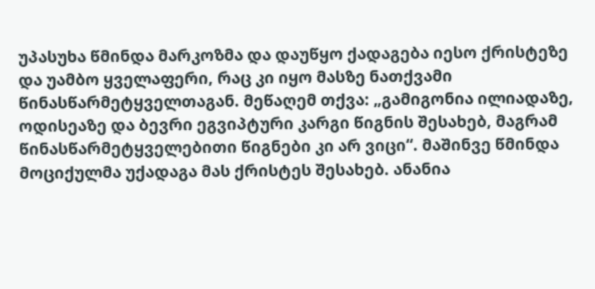უპასუხა წმინდა მარკოზმა და დაუწყო ქადაგება იესო ქრისტეზე და უამბო ყველაფერი, რაც კი იყო მასზე ნათქვამი წინასწარმეტყველთაგან. მეწაღემ თქვა: „გამიგონია ილიადაზე, ოდისეაზე და ბევრი ეგვიპტური კარგი წიგნის შესახებ, მაგრამ წინასწარმეტყველებითი წიგნები კი არ ვიცი“. მაშინვე წმინდა მოციქულმა უქადაგა მას ქრისტეს შესახებ. ანანია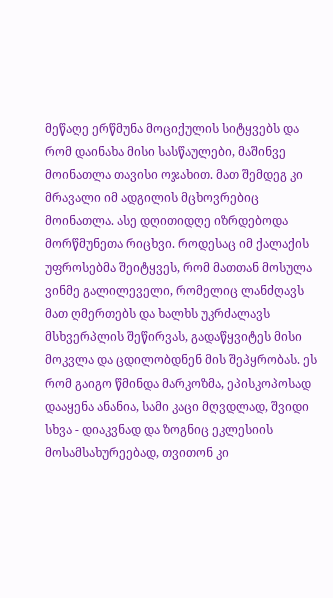მეწაღე ერწმუნა მოციქულის სიტყვებს და რომ დაინახა მისი სასწაულები, მაშინვე მოინათლა თავისი ოჯახით. მათ შემდეგ კი მრავალი იმ ადგილის მცხოვრებიც მოინათლა. ასე დღითიდღე იზრდებოდა მორწმუნეთა რიცხვი. როდესაც იმ ქალაქის უფროსებმა შეიტყვეს, რომ მათთან მოსულა ვინმე გალილეველი, რომელიც ლანძღავს მათ ღმერთებს და ხალხს უკრძალავს მსხვერპლის შეწირვას, გადაწყვიტეს მისი მოკვლა და ცდილობდნენ მის შეპყრობას. ეს რომ გაიგო წმინდა მარკოზმა, ეპისკოპოსად დააყენა ანანია, სამი კაცი მღვდლად, შვიდი სხვა - დიაკვნად და ზოგნიც ეკლესიის მოსამსახურეებად, თვითონ კი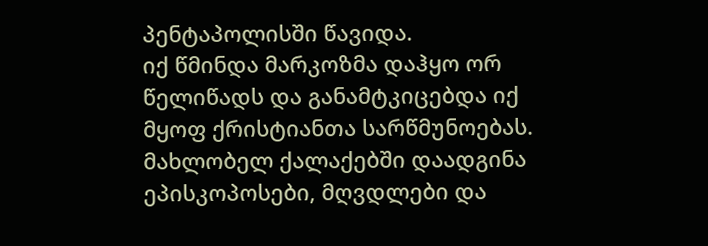პენტაპოლისში წავიდა.
იქ წმინდა მარკოზმა დაჰყო ორ წელიწადს და განამტკიცებდა იქ მყოფ ქრისტიანთა სარწმუნოებას. მახლობელ ქალაქებში დაადგინა ეპისკოპოსები, მღვდლები და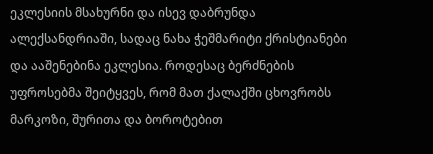ეკლესიის მსახურნი და ისევ დაბრუნდა ალექსანდრიაში, სადაც ნახა ჭეშმარიტი ქრისტიანები და ააშენებინა ეკლესია. როდესაც ბერძნების უფროსებმა შეიტყვეს, რომ მათ ქალაქში ცხოვრობს მარკოზი, შურითა და ბოროტებით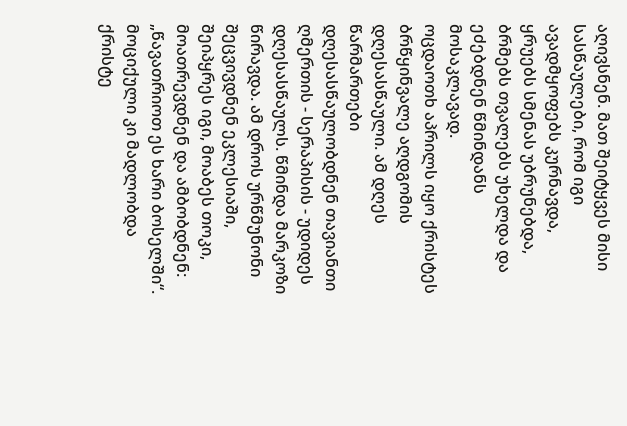აღივსნენ. მათ შეიტყვეს მისი სასწაულები, რომ იგი ავადმყოფებს კურნავდა, ყრუებს სმენას უბრუნებდა, ბრმებს თვალებს უხელდა და ეძებდნენ წმინდანს მოსაკლავად.
ოცდაოთხ აპრილს იყო ქრისტეს ბრწყინვალე აღდგომის დღესასწაული. ამ დღეს წარმართები დღესასწაულობდნენ თავიანთი ღმერთის - სერაპისის - უდიდეს დღესასწაულს. წმინდა მარკოზი წირავდა. ამ დროს ურწმუნონი შეცვივდნენ ეკლესიაში, შეიპყრეს იგი, მოაბეს თოკი, მოათრევდნენ და ამბობდნენ: „წავათრიოთ ეს ხარი ბოსელში“. მოციქული კი მადლობდა ქრისტე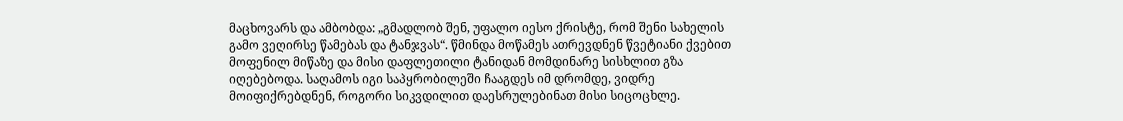მაცხოვარს და ამბობდა: „გმადლობ შენ, უფალო იესო ქრისტე, რომ შენი სახელის გამო ვეღირსე წამებას და ტანჯვას“. წმინდა მოწამეს ათრევდნენ წვეტიანი ქვებით მოფენილ მიწაზე და მისი დაფლეთილი ტანიდან მომდინარე სისხლით გზა იღებებოდა. საღამოს იგი საპყრობილეში ჩააგდეს იმ დრომდე, ვიდრე მოიფიქრებდნენ, როგორი სიკვდილით დაესრულებინათ მისი სიცოცხლე.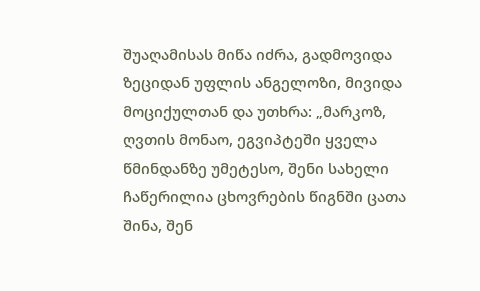შუაღამისას მიწა იძრა, გადმოვიდა ზეციდან უფლის ანგელოზი, მივიდა მოციქულთან და უთხრა: „მარკოზ, ღვთის მონაო, ეგვიპტეში ყველა წმინდანზე უმეტესო, შენი სახელი ჩაწერილია ცხოვრების წიგნში ცათა შინა, შენ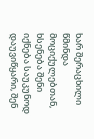ხარ შერაცხილი წმინდა მოციქულებთან, ხსენება შენი იქნება საუკუნოდ დაუვიწყარი, შენ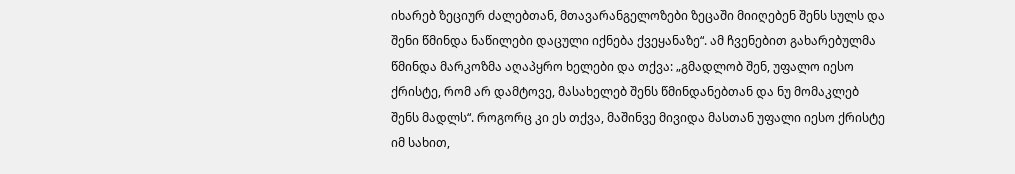იხარებ ზეციურ ძალებთან, მთავარანგელოზები ზეცაში მიიღებენ შენს სულს და შენი წმინდა ნაწილები დაცული იქნება ქვეყანაზე“. ამ ჩვენებით გახარებულმა წმინდა მარკოზმა აღაპყრო ხელები და თქვა: „გმადლობ შენ, უფალო იესო ქრისტე, რომ არ დამტოვე, მასახელებ შენს წმინდანებთან და ნუ მომაკლებ შენს მადლს“. როგორც კი ეს თქვა, მაშინვე მივიდა მასთან უფალი იესო ქრისტე იმ სახით,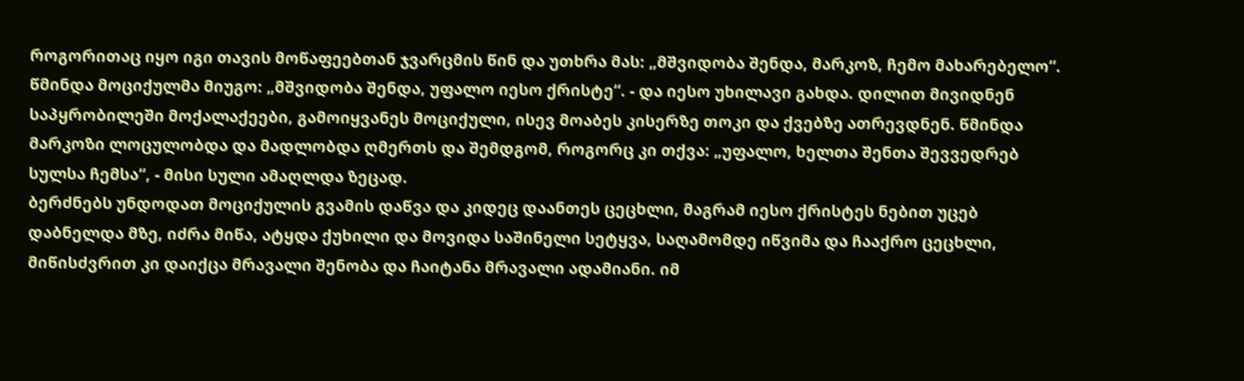როგორითაც იყო იგი თავის მოწაფეებთან ჯვარცმის წინ და უთხრა მას: „მშვიდობა შენდა, მარკოზ, ჩემო მახარებელო“. წმინდა მოციქულმა მიუგო: „მშვიდობა შენდა, უფალო იესო ქრისტე“. - და იესო უხილავი გახდა. დილით მივიდნენ საპყრობილეში მოქალაქეები, გამოიყვანეს მოციქული, ისევ მოაბეს კისერზე თოკი და ქვებზე ათრევდნენ. წმინდა მარკოზი ლოცულობდა და მადლობდა ღმერთს და შემდგომ, როგორც კი თქვა: „უფალო, ხელთა შენთა შევვედრებ სულსა ჩემსა“, - მისი სული ამაღლდა ზეცად.
ბერძნებს უნდოდათ მოციქულის გვამის დაწვა და კიდეც დაანთეს ცეცხლი, მაგრამ იესო ქრისტეს ნებით უცებ დაბნელდა მზე, იძრა მიწა, ატყდა ქუხილი და მოვიდა საშინელი სეტყვა, საღამომდე იწვიმა და ჩააქრო ცეცხლი, მიწისძვრით კი დაიქცა მრავალი შენობა და ჩაიტანა მრავალი ადამიანი. იმ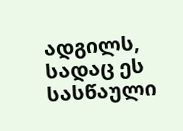ადგილს, სადაც ეს სასწაული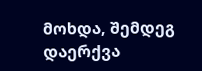მოხდა, შემდეგ დაერქვა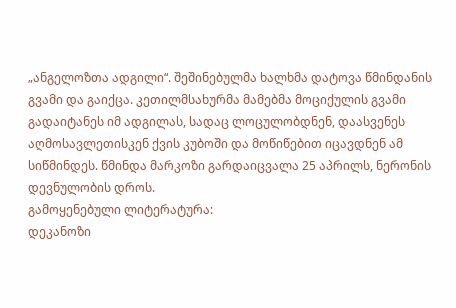„ანგელოზთა ადგილი“. შეშინებულმა ხალხმა დატოვა წმინდანის გვამი და გაიქცა. კეთილმსახურმა მამებმა მოციქულის გვამი გადაიტანეს იმ ადგილას, სადაც ლოცულობდნენ, დაასვენეს აღმოსავლეთისკენ ქვის კუბოში და მოწიწებით იცავდნენ ამ სიწმინდეს. წმინდა მარკოზი გარდაიცვალა 25 აპრილს, ნერონის დევნულობის დროს.
გამოყენებული ლიტერატურა:
დეკანოზი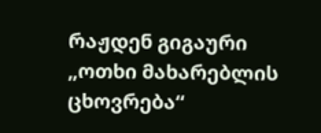რაჟდენ გიგაური „ოთხი მახარებლის ცხოვრება“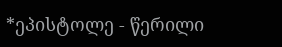*ეპისტოლე - წერილი